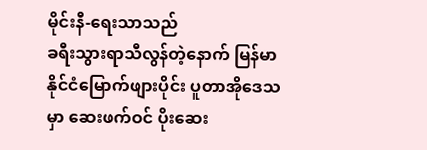မိုင်းနီ-ရေးသာသည်
ခရီးသွားရာသီလွန်တဲ့နောက် မြန်မာနိုင်ငံမြောက်ဖျားပိုင်း ပူတာအိုဒေသမှာ ဆေးဖက်ဝင် ပိုးဆေး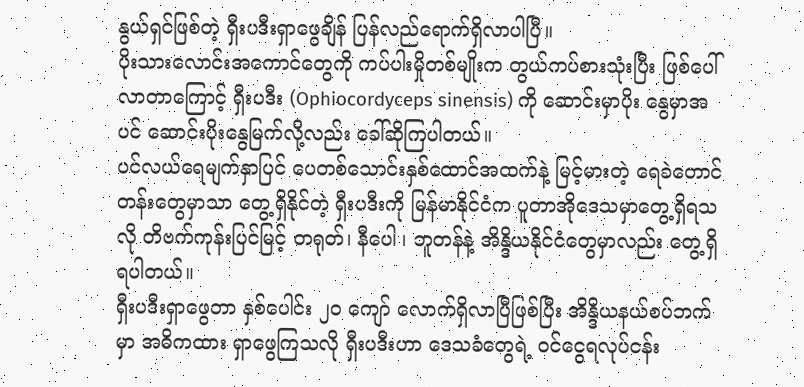နွယ်ရှင်ဖြစ်တဲ့ ရှီးပဒီးရှာဖွေချိန် ပြန်လည်ရောက်ရှိလာပါပြီ။
ပိုးသားလောင်းအကောင်တွေကို ကပ်ပါးမှိုတစ်မျိုးက တွယ်ကပ်စားသုံးပြီး ဖြစ်ပေါ်လာတာကြောင့် ရှီးပဒီး (Ophiocordyceps sinensis) ကို ဆောင်းမှာပိုး နွေမှာအပင် ဆောင်းပိုးနွေမြက်လို့လည်း ခေါ်ဆိုကြပါတယ်။
ပင်လယ်ရေမျက်နှာပြင် ပေတစ်သောင်းနှစ်ထောင်အထက်နဲ့ မြင့်မားတဲ့ ရေခဲတောင်တန်းတွေမှာသာ တွေ့ရှိနိုင်တဲ့ ရှီးပဒီးကို မြန်မာနိုင်ငံက ပူတာအိုဒေသမှာတွေ့ရှိရသလို တိဗက်ကုန်းပြင်မြင့် တရုတ်၊ နီပေါ ၊ ဘူတန်နဲ့ အိန္ဒိယနိုင်ငံတွေမှာလည်း တွေ့ရှိရပါတယ်။
ရှီးပဒီးရှာဖွေတာ နှစ်ပေါင်း ၂၀ ကျော် လောက်ရှိလာပြီဖြစ်ပြီး အိန္ဒိယနယ်စပ်ဘက်မှာ အဓိကထား ရှာဖွေကြသလို ရှီးပဒီးဟာ ဒေသခံတွေရဲ့ ဝင်ငွေရလုပ်ငန်း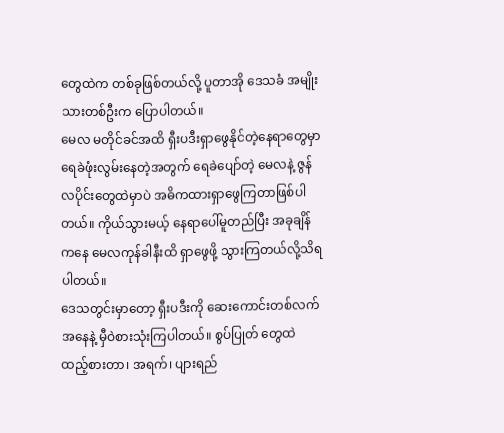တွေထဲက တစ်ခုဖြစ်တယ်လို့ ပူတာအို ဒေသခံ အမျိုးသားတစ်ဦးက ပြောပါတယ်။
မေလ မတိုင်ခင်အထိ ရှီးပဒီးရှာဖွေနိုင်တဲ့နေရာတွေမှာ ရေခဲဖုံးလွမ်းနေတဲ့အတွက် ရေခဲပျော်တဲ့ မေလနဲ့ ဇွန်လပိုင်းတွေထဲမှာပဲ အဓိကထားရှာဖွေကြတာဖြစ်ပါတယ်။ ကိုယ်သွားမယ့် နေရာပေါ်မူတည်ပြီး အခုချိန်ကနေ မေလကုန်ခါနီးထိ ရှာဖွေဖို့ သွားကြတယ်လို့သိရပါတယ်။
ဒေသတွင်းမှာတော့ ရှီးပဒီးကို ဆေးကောင်းတစ်လက်အနေနဲ့ မှီဝဲစားသုံးကြပါတယ်။ စွပ်ပြုတ် တွေထဲ ထည့်စားတာ၊ အရက်၊ ပျားရည်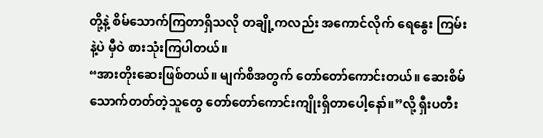တို့နဲ့ စိမ်သောက်ကြတာရှိသလို တချို့ကလည်း အကောင်လိုက် ရေနွေး ကြမ်းနဲ့ပဲ မှီဝဲ စားသုံးကြပါတယ်။
“အားတိုးဆေးဖြစ်တယ်။ မျက်စိအတွက် တော်တော်ကောင်းတယ်။ ဆေးစိမ်သောက်တတ်တဲ့သူတွေ တော်တော်ကောင်းကျိုးရှိတာပေါ့နော်။”လို့ ရှီးပတီး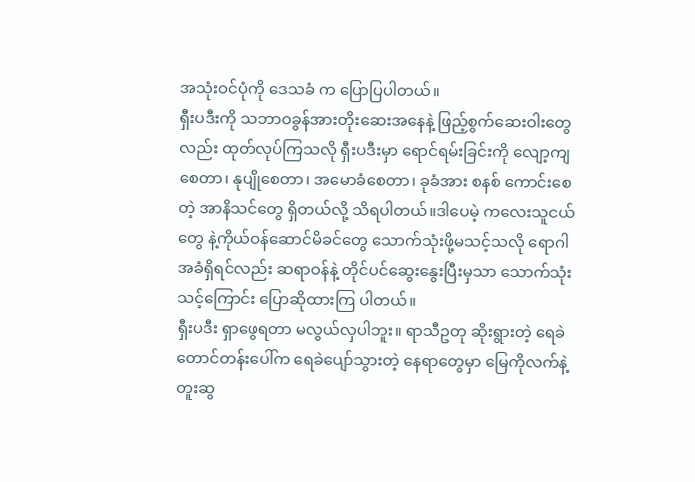အသုံးဝင်ပုံကို ဒေသခံ က ပြောပြပါတယ်။
ရှီးပဒီးကို သဘာဝခွန်အားတိုးဆေးအနေနဲ့ ဖြည့်စွက်ဆေးဝါးတွေလည်း ထုတ်လုပ်ကြသလို ရှီးပဒီးမှာ ရောင်ရမ်းခြင်းကို လျော့ကျစေတာ၊ နုပျိုစေတာ၊ အမောခံစေတာ၊ ခုခံအား စနစ် ကောင်းစေတဲ့ အာနိသင်တွေ ရှိတယ်လို့ သိရပါတယ်။ဒါပေမဲ့ ကလေးသူငယ်တွေ နဲ့ကိုယ်ဝန်ဆောင်မိခင်တွေ သောက်သုံးဖို့မသင့်သလို ရောဂါအခံရှိရင်လည်း ဆရာဝန်နဲ့ တိုင်ပင်ဆွေးနွေးပြီးမှသာ သောက်သုံးသင့်ကြောင်း ပြောဆိုထားကြ ပါတယ်။
ရှီးပဒီး ရှာဖွေရတာ မလွယ်လှပါဘူး။ ရာသီဥတု ဆိုးရွားတဲ့ ရေခဲတောင်တန်းပေါ်က ရေခဲပျော်သွားတဲ့ နေရာတွေမှာ မြေကိုလက်နဲ့ တူးဆွ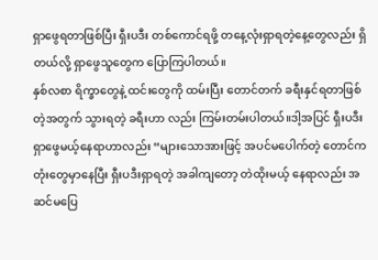ရှာဖွေရတာဖြစ်ပြီး ရှီးပဒီး တစ်ကောင်ရဖို့ တနေ့လုံးရှာရတဲ့နေ့တွေလည်း ရှိတယ်လို့ ရှာဖွေသူတွေက ပြောကြပါတယ်။
နှစ်လစာ ရိက္ခာတွေနဲ့ ထင်းတွေကို ထမ်းပြီး တောင်တက် ခရီးနှင်ရတာဖြစ်တဲ့အတွက် သွားရတဲ့ ခရီးဟာ လည်း ကြမ်းတမ်းပါတယ်။ဒါ့အပြင် ရှီးပဒီး ရှာဖွေမယ့်နေရာဟာလည်း “များသောအားဖြင့် အပင်မပေါက်တဲ့ တောင်ကတုံးတွေမှာနေပြီး ရှီးပဒီးရှာရတဲ့ အခါကျတော့ တဲထိုးမယ့် နေရာလည်း အဆင်မပြေ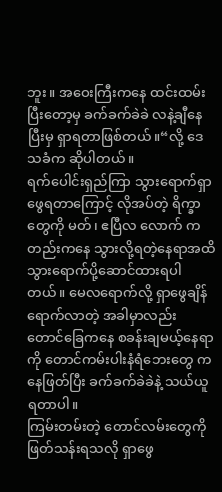ဘူး။ အဝေးကြီးကနေ ထင်းထမ်းပြီးတော့မှ ခက်ခက်ခဲခဲ လနဲ့ချီနေပြီးမှ ရှာရတာဖြစ်တယ်။“လို့ ဒေသခံက ဆိုပါတယ်။
ရက်ပေါင်းရှည်ကြာ သွားရောက်ရှာဖွေရတာကြောင့် လိုအပ်တဲ့ ရိက္ခာတွေကို မတ်၊ ဧပြီလ လောက် ကတည်းကနေ သွားလို့ရတဲ့နေရာအထိ သွားရောက်ပို့ဆောင်ထားရပါတယ်။ မေလရောက်လို့ ရှာဖွေချိန် ရောက်လာတဲ့ အခါမှာလည်း တောင်ခြေကနေ စခန်းချမယ့်နေရာကို တောင်ကမ်းပါးနံရံဘေးတွေ ကနေဖြတ်ပြီး ခက်ခက်ခဲခဲနဲ့ သယ်ယူရတာပါ။
ကြမ်းတမ်းတဲ့ တောင်လမ်းတွေကို ဖြတ်သန်းရသလို ရှာဖွေ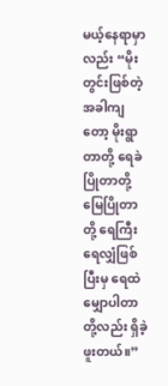မယ့်နေရာမှာလည်း “မိုးတွင်းဖြစ်တဲ့ အခါကျတော့ မိုးရွာတာတို့ ရေခဲပြိုတာတို့ မြေပြိုတာတို့ ရေကြီးရေလျှံဖြစ်ပြီးမှ ရေထဲမျှောပါတာတို့လည်း ရှိခဲ့ဖူးတယ်။”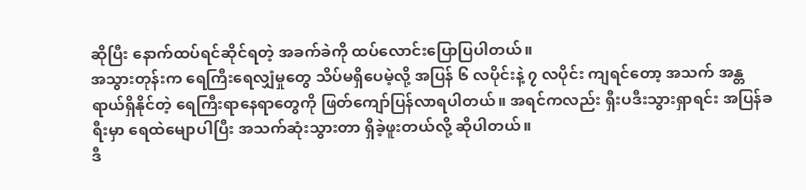ဆိုပြီး နောက်ထပ်ရင်ဆိုင်ရတဲ့ အခက်ခဲကို ထပ်လောင်းပြောပြပါတယ်။
အသွားတုန်းက ရေကြီးရေလျှံမှုတွေ သိပ်မရှိပေမဲ့လို့ အပြန် ၆ လပိုင်းနဲ့ ၇ လပိုင်း ကျရင်တော့ အသက် အန္တရာယ်ရှိနိုင်တဲ့ ရေကြီးရာနေရာတွေကို ဖြတ်ကျော်ပြန်လာရပါတယ်။ အရင်ကလည်း ရှီးပဒီးသွားရှာရင်း အပြန်ခရီးမှာ ရေထဲမျောပါပြီး အသက်ဆုံးသွားတာ ရှိခဲ့ဖူးတယ်လို့ ဆိုပါတယ်။
ဒီ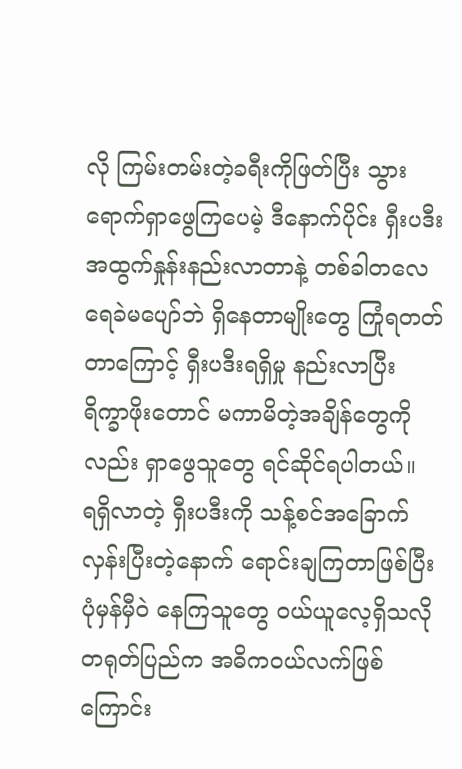လို ကြမ်းတမ်းတဲ့ခရီးကိုဖြတ်ပြီး သွားရောက်ရှာဖွေကြပေမဲ့ ဒီနောက်ပိုင်း ရှီးပဒီး အထွက်နှုန်းနည်းလာတာနဲ့ တစ်ခါတလေ ရေခဲမပျော်ဘဲ ရှိနေတာမျိုးတွေ ကြုံရတတ်တာကြောင့် ရှီးပဒီးရရှိမှု နည်းလာပြီး ရိက္ခာဖိုးတောင် မကာမိတဲ့အချိန်တွေကိုလည်း ရှာဖွေသူတွေ ရင်ဆိုင်ရပါတယ်။
ရရှိလာတဲ့ ရှီးပဒီးကို သန့်စင်အခြောက်လှန်းပြီးတဲ့နောက် ရောင်းချကြတာဖြစ်ပြီး ပုံမှန်မှီဝဲ နေကြသူတွေ ဝယ်ယူလေ့ရှိသလို တရုတ်ပြည်က အဓိကဝယ်လက်ဖြစ်ကြောင်း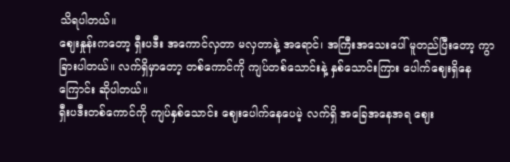သိရပါတယ်။
ဈေးနှုန်းကတော့ ရှီးပဒီး အကောင်လှတာ မလှတာနဲ့ အရောင်၊ အကြီးအသေးပေါ် မူတည်ပြီးတော့ ကွာခြားပါတယ်။ လက်ရှိမှာတော့ တစ်ကောင်ကို ကျပ်တစ်သောင်းနဲ့ နှစ်သောင်းကြား ပေါက်ဈေးရှိနေကြောင်း ဆိုပါတယ်။
ရှီးပဒီးတစ်ကောင်ကို ကျပ်နှစ်သောင်း ဈေးပေါက်နေပေမဲ့ လက်ရှိ အခြေအနေအရ ဈေး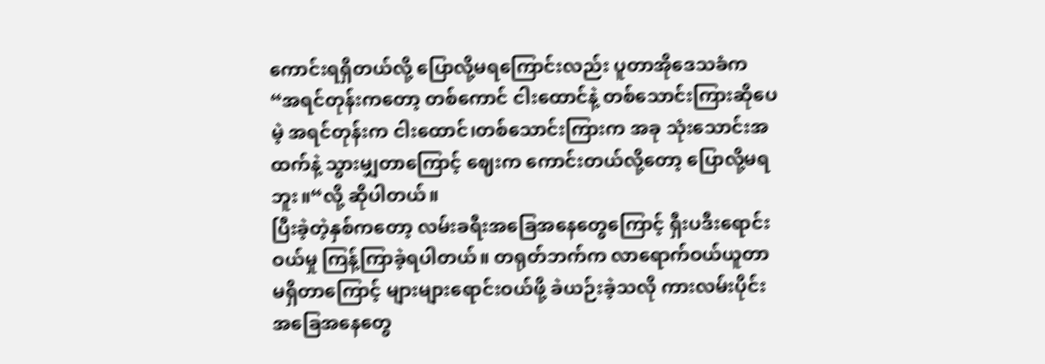ကောင်းရရှိတယ်လို့ ပြောလို့မရကြောင်းလည်း ပူတာအိုဒေသခံက “အရင်တုန်းကတော့ တစ်ကောင် ငါးထောင်နဲ့ တစ်သောင်းကြားဆိုပေမဲ့ အရင်တုန်းက ငါးထောင်၊တစ်သောင်းကြားက အခု သုံးသောင်းအထက်နဲ့ သွားမျှတာကြောင့် ဈေးက ကောင်းတယ်လို့တော့ ပြောလို့မရဘူး။“လို့ ဆိုပါတယ်။
ပြီးခဲ့တဲ့နှစ်ကတော့ လမ်းခရီးအခြေအနေတွေကြောင့် ရှီးပဒီးရောင်းဝယ်မှု ကြန့်ကြာခဲ့ရပါတယ်။ တရုတ်ဘက်က လာရောက်ဝယ်ယူတာ မရှိတာကြောင့် များများရောင်းဝယ်ဖို့ ခဲယဉ်းခဲ့သလို ကားလမ်းပိုင်း အခြေအနေတွေ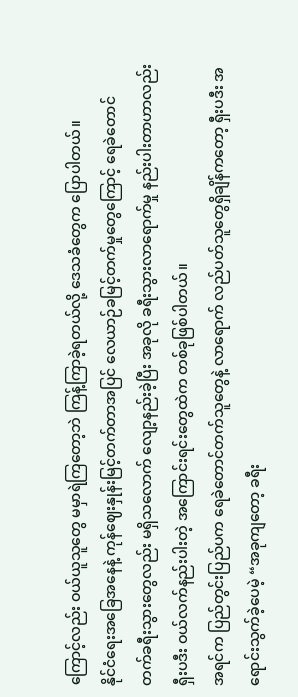ကြောင့်လည်း ဝယ်ယူသူတွေ မမှာရဲကြတော့ဘဲ ကြန့်ကြာခဲ့ရတယ်လို့ ဒေသခံတွေက ပြောပါတယ်။
နိုင်ငံရေးအခြေအနေနဲ့ ကုန်ဈေးနှုန်းမြင့်တက်တာအပြင် လေယာဉ်ခမြင့်တက်မှုတွေကြောင့် ရေခဲတောင် တက်ခရီးသွားတွေလည်း မရှိသလောက် လျော့နည်းခဲ့ပြီး အခုလို ခရီးသွားလာရောက်မှု နည်းပါးတာဟာလည်း ရှီးပဒီး ဝယ်လက်နည်းပါးတဲ့ အကြောင်းရင်းတွေထဲက တစ်ခုဖြစ်ပါတယ်။
အရင်က ပြည်တွင်းပြည်ပက ရေခဲတောင်တက်သူတွေနဲ့ လာရောက် လည်ပတ်သူတွေရှိချိန်ကတော့ ရှီးပဒီး အရောင်းသွက်ခဲ့ပေမဲ့ “အခုကျတော့ ခရီး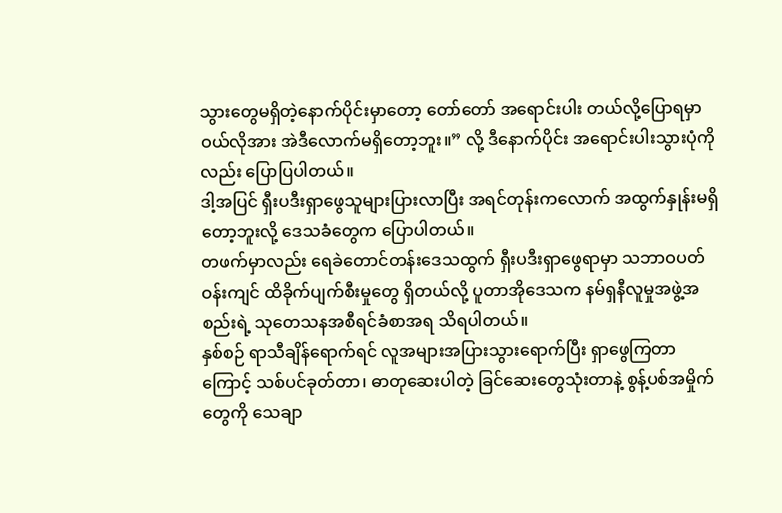သွားတွေမရှိတဲ့နောက်ပိုင်းမှာတော့ တော်တော် အရောင်းပါး တယ်လို့ပြောရမှာ ဝယ်လိုအား အဲဒီလောက်မရှိတော့ဘူး။” လို့ ဒီနောက်ပိုင်း အရောင်းပါးသွားပုံကိုလည်း ပြောပြပါတယ်။
ဒါ့အပြင် ရှီးပဒီးရှာဖွေသူများပြားလာပြီး အရင်တုန်းကလောက် အထွက်နှုန်းမရှိတော့ဘူးလို့ ဒေသခံတွေက ပြောပါတယ်။
တဖက်မှာလည်း ရေခဲတောင်တန်းဒေသထွက် ရှီးပဒီးရှာဖွေရာမှာ သဘာဝပတ်ဝန်းကျင် ထိခိုက်ပျက်စီးမှုတွေ ရှိတယ်လို့ ပူတာအိုဒေသက နမ်ရှနီလူမှုအဖွဲ့အစည်းရဲ့ သုတေသနအစီရင်ခံစာအရ သိရပါတယ်။
နှစ်စဉ် ရာသီချိန်ရောက်ရင် လူအများအပြားသွားရောက်ပြီး ရှာဖွေကြတာကြောင့် သစ်ပင်ခုတ်တာ၊ ဓာတုဆေးပါတဲ့ ခြင်ဆေးတွေသုံးတာနဲ့ စွန့်ပစ်အမှိုက်တွေကို သေချာ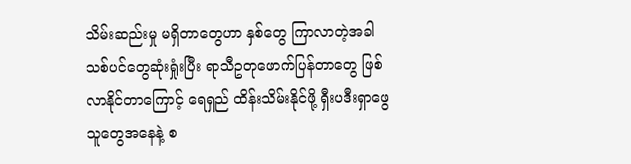သိမ်းဆည်းမှု မရှိတာတွေဟာ နှစ်တွေ ကြာလာတဲ့အခါ သစ်ပင်တွေဆုံးရှုံးပြီး ရာသီဥတုဖောက်ပြန်တာတွေ ဖြစ်လာနိုင်တာကြောင့် ရေရှည် ထိန်းသိမ်းနိုင်ဖို့ ရှီးပဒီးရှာဖွေသူတွေအနေနဲ့ စ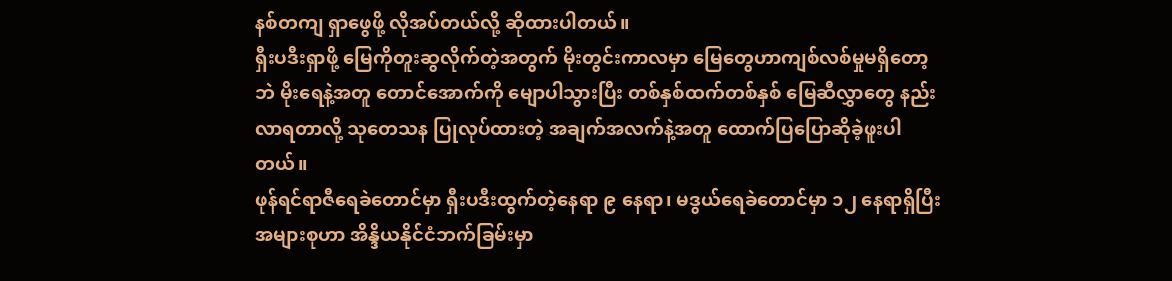နစ်တကျ ရှာဖွေဖို့ လိုအပ်တယ်လို့ ဆိုထားပါတယ်။
ရှီးပဒီးရှာဖို့ မြေကိုတူးဆွလိုက်တဲ့အတွက် မိုးတွင်းကာလမှာ မြေတွေဟာကျစ်လစ်မှုမရှိတော့ဘဲ မိုးရေနဲ့အတူ တောင်အောက်ကို မျောပါသွားပြီး တစ်နှစ်ထက်တစ်နှစ် မြေဆီလွှာတွေ နည်းလာရတာလို့ သုတေသန ပြုလုပ်ထားတဲ့ အချက်အလက်နဲ့အတူ ထောက်ပြပြောဆိုခဲ့ဖူးပါတယ်။
ဖုန်ရင်ရာဇီရေခဲတောင်မှာ ရှီးပဒီးထွက်တဲ့နေရာ ၉ နေရာ၊ မဒွယ်ရေခဲတောင်မှာ ၁၂ နေရာရှိပြီး အများစုဟာ အိန္ဒိယနိုင်ငံဘက်ခြမ်းမှာ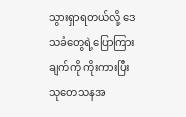သွားရှာရတယ်လို့ ဒေသခံတွေရဲ့ပြောကြားချက်ကို ကိုးကားပြီး သုတေသနအ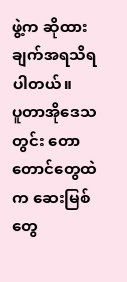ဖွဲ့က ဆိုထားချက်အရသိရပါတယ်။
ပူတာအိုဒေသတွင်း တောတောင်တွေထဲက ဆေးမြစ်တွေ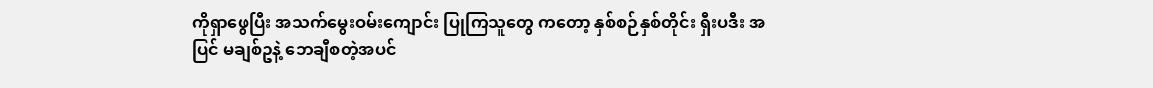ကိုရှာဖွေပြီး အသက်မွေးဝမ်းကျောင်း ပြုကြသူတွေ ကတော့ နှစ်စဉ်နှစ်တိုင်း ရှီးပဒီး အပြင် မချစ်ဥနဲ့ ဘေချီစတဲ့အပင်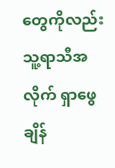တွေကိုလည်း သူ့ရာသီအလိုက် ရှာဖွေချိန်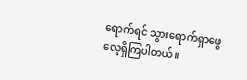ရောက်ရင် သွားရောက်ရှာဖွေလေ့ရှိကြပါတယ်။